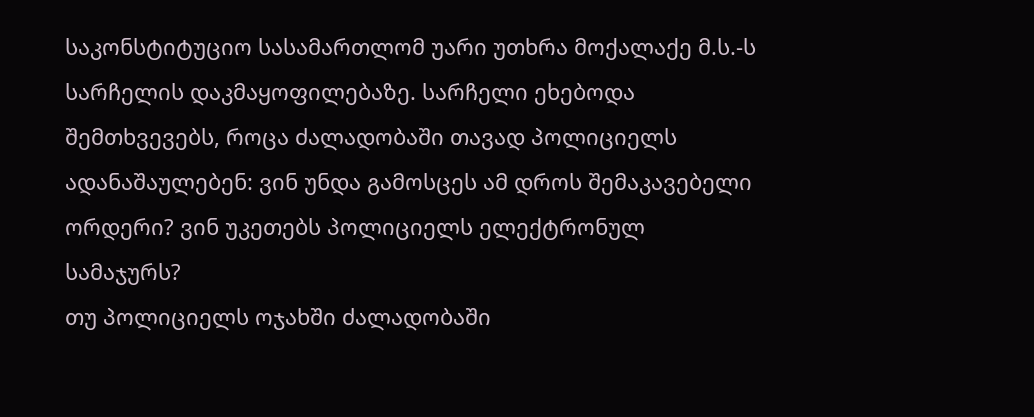საკონსტიტუციო სასამართლომ უარი უთხრა მოქალაქე მ.ს.-ს სარჩელის დაკმაყოფილებაზე. სარჩელი ეხებოდა შემთხვევებს, როცა ძალადობაში თავად პოლიციელს ადანაშაულებენ: ვინ უნდა გამოსცეს ამ დროს შემაკავებელი ორდერი? ვინ უკეთებს პოლიციელს ელექტრონულ სამაჯურს?
თუ პოლიციელს ოჯახში ძალადობაში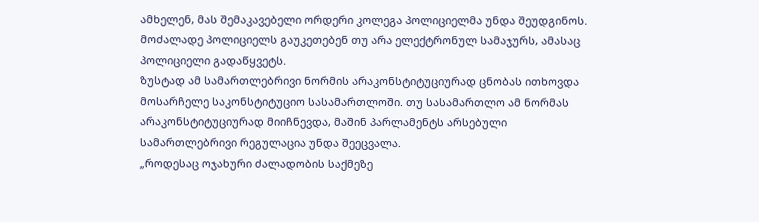ამხელენ, მას შემაკავებელი ორდერი კოლეგა პოლიციელმა უნდა შეუდგინოს. მოძალადე პოლიციელს გაუკეთებენ თუ არა ელექტრონულ სამაჯურს, ამასაც პოლიციელი გადაწყვეტს.
ზუსტად ამ სამართლებრივი ნორმის არაკონსტიტუციურად ცნობას ითხოვდა მოსარჩელე საკონსტიტუციო სასამართლოში. თუ სასამართლო ამ ნორმას არაკონსტიტუციურად მიიჩნევდა, მაშინ პარლამენტს არსებული სამართლებრივი რეგულაცია უნდა შეეცვალა.
„როდესაც ოჯახური ძალადობის საქმეზე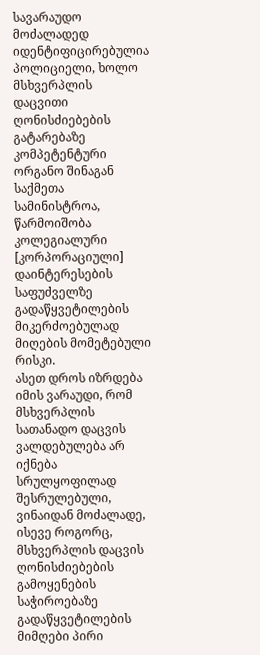სავარაუდო მოძალადედ იდენტიფიცირებულია პოლიციელი, ხოლო მსხვერპლის დაცვითი ღონისძიებების გატარებაზე კომპეტენტური ორგანო შინაგან საქმეთა სამინისტროა, წარმოიშობა კოლეგიალური [კორპორაციული] დაინტერესების საფუძველზე გადაწყვეტილების მიკერძოებულად მიღების მომეტებული რისკი.
ასეთ დროს იზრდება იმის ვარაუდი, რომ მსხვერპლის სათანადო დაცვის ვალდებულება არ იქნება სრულყოფილად შესრულებული, ვინაიდან მოძალადე, ისევე როგორც, მსხვერპლის დაცვის ღონისძიებების გამოყენების საჭიროებაზე გადაწყვეტილების მიმღები პირი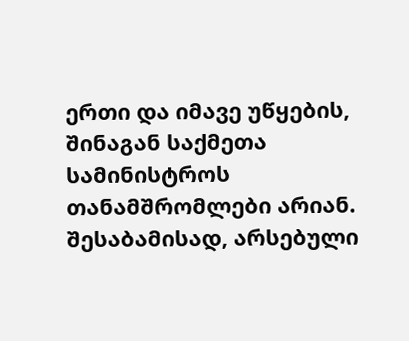ერთი და იმავე უწყების, შინაგან საქმეთა სამინისტროს თანამშრომლები არიან. შესაბამისად, არსებული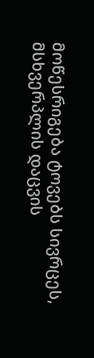მოწესრიგება ტოვებს სივრცეს, მსხვერპლის დაცვის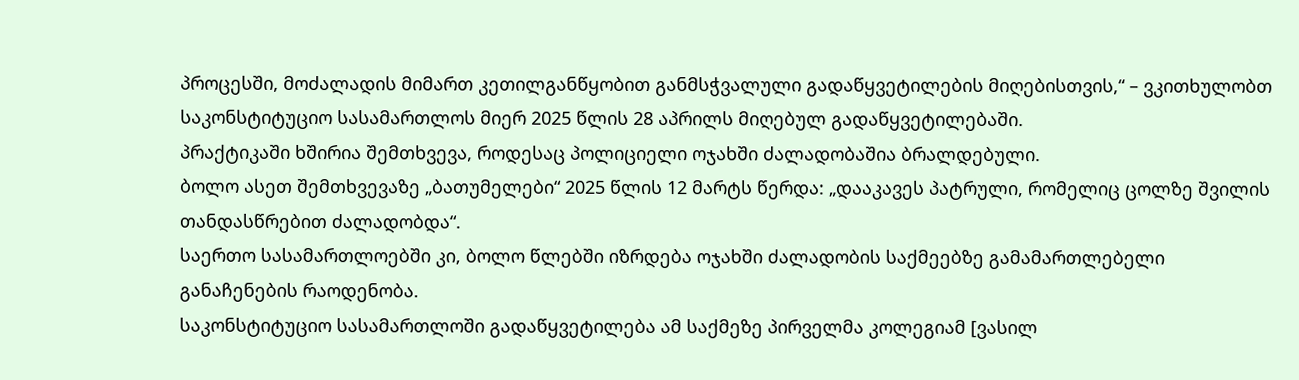პროცესში, მოძალადის მიმართ კეთილგანწყობით განმსჭვალული გადაწყვეტილების მიღებისთვის,“ – ვკითხულობთ საკონსტიტუციო სასამართლოს მიერ 2025 წლის 28 აპრილს მიღებულ გადაწყვეტილებაში.
პრაქტიკაში ხშირია შემთხვევა, როდესაც პოლიციელი ოჯახში ძალადობაშია ბრალდებული.
ბოლო ასეთ შემთხვევაზე „ბათუმელები“ 2025 წლის 12 მარტს წერდა: „დააკავეს პატრული, რომელიც ცოლზე შვილის თანდასწრებით ძალადობდა“.
საერთო სასამართლოებში კი, ბოლო წლებში იზრდება ოჯახში ძალადობის საქმეებზე გამამართლებელი განაჩენების რაოდენობა.
საკონსტიტუციო სასამართლოში გადაწყვეტილება ამ საქმეზე პირველმა კოლეგიამ [ვასილ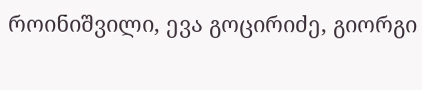როინიშვილი, ევა გოცირიძე, გიორგი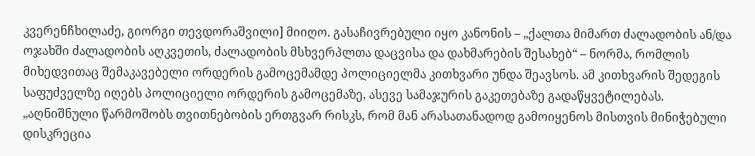კვერენჩხილაძე, გიორგი თევდორაშვილი] მიიღო. გასაჩივრებული იყო კანონის – „ქალთა მიმართ ძალადობის ან/და ოჯახში ძალადობის აღკვეთის, ძალადობის მსხვერპლთა დაცვისა და დახმარების შესახებ“ – ნორმა, რომლის მიხედვითაც შემაკავებელი ორდერის გამოცემამდე პოლიციელმა კითხვარი უნდა შეავსოს. ამ კითხვარის შედეგის საფუძველზე იღებს პოლიციელი ორდერის გამოცემაზე, ასევე სამაჯურის გაკეთებაზე გადაწყვეტილებას.
„აღნიშნული წარმოშობს თვითნებობის ერთგვარ რისკს, რომ მან არასათანადოდ გამოიყენოს მისთვის მინიჭებული დისკრეცია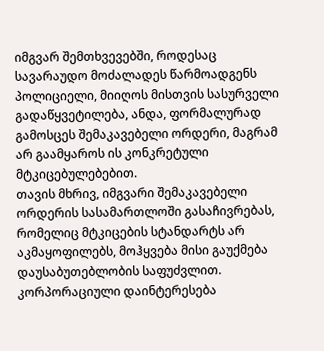იმგვარ შემთხვევებში, როდესაც სავარაუდო მოძალადეს წარმოადგენს პოლიციელი, მიიღოს მისთვის სასურველი გადაწყვეტილება, ანდა, ფორმალურად გამოსცეს შემაკავებელი ორდერი, მაგრამ არ გაამყაროს ის კონკრეტული მტკიცებულებებით.
თავის მხრივ, იმგვარი შემაკავებელი ორდერის სასამართლოში გასაჩივრებას, რომელიც მტკიცების სტანდარტს არ აკმაყოფილებს, მოჰყვება მისი გაუქმება დაუსაბუთებლობის საფუძვლით.
კორპორაციული დაინტერესება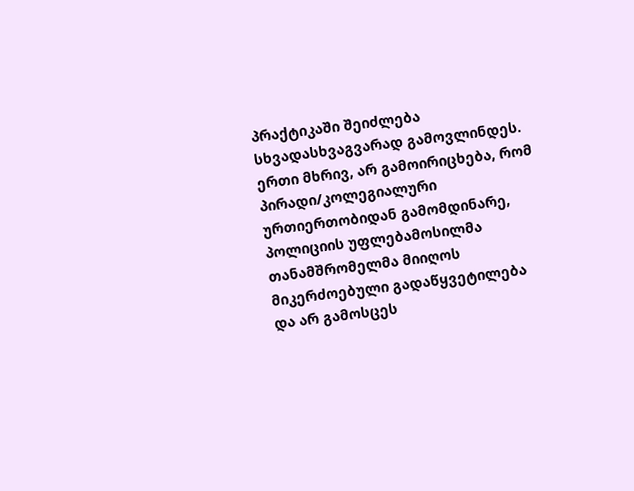პრაქტიკაში შეიძლება სხვადასხვაგვარად გამოვლინდეს. ერთი მხრივ, არ გამოირიცხება, რომ პირადი/კოლეგიალური ურთიერთობიდან გამომდინარე, პოლიციის უფლებამოსილმა თანამშრომელმა მიიღოს მიკერძოებული გადაწყვეტილება და არ გამოსცეს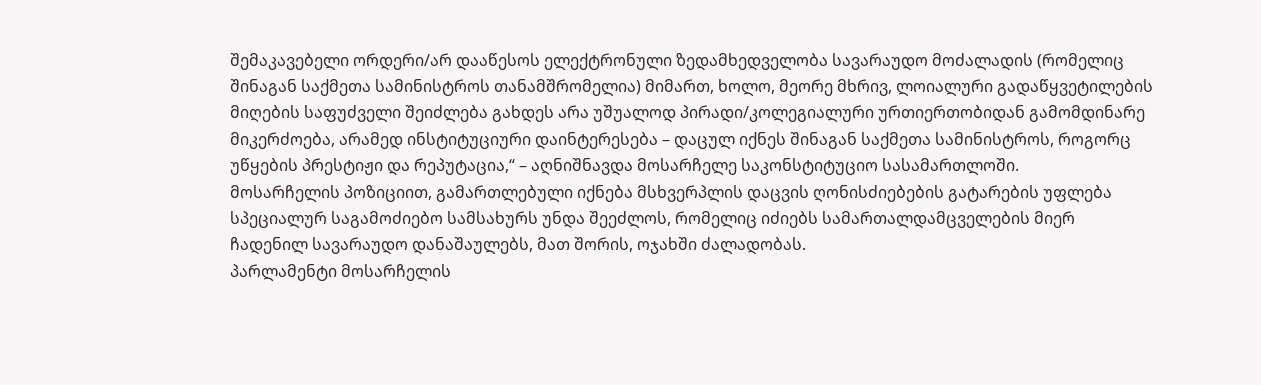შემაკავებელი ორდერი/არ დააწესოს ელექტრონული ზედამხედველობა სავარაუდო მოძალადის (რომელიც შინაგან საქმეთა სამინისტროს თანამშრომელია) მიმართ, ხოლო, მეორე მხრივ, ლოიალური გადაწყვეტილების მიღების საფუძველი შეიძლება გახდეს არა უშუალოდ პირადი/კოლეგიალური ურთიერთობიდან გამომდინარე მიკერძოება, არამედ ინსტიტუციური დაინტერესება – დაცულ იქნეს შინაგან საქმეთა სამინისტროს, როგორც უწყების პრესტიჟი და რეპუტაცია,“ – აღნიშნავდა მოსარჩელე საკონსტიტუციო სასამართლოში.
მოსარჩელის პოზიციით, გამართლებული იქნება მსხვერპლის დაცვის ღონისძიებების გატარების უფლება სპეციალურ საგამოძიებო სამსახურს უნდა შეეძლოს, რომელიც იძიებს სამართალდამცველების მიერ ჩადენილ სავარაუდო დანაშაულებს, მათ შორის, ოჯახში ძალადობას.
პარლამენტი მოსარჩელის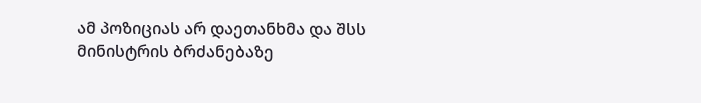ამ პოზიციას არ დაეთანხმა და შსს მინისტრის ბრძანებაზე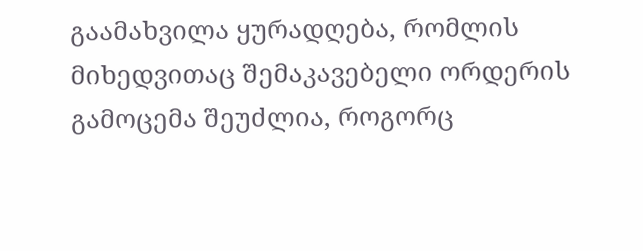გაამახვილა ყურადღება, რომლის მიხედვითაც შემაკავებელი ორდერის გამოცემა შეუძლია, როგორც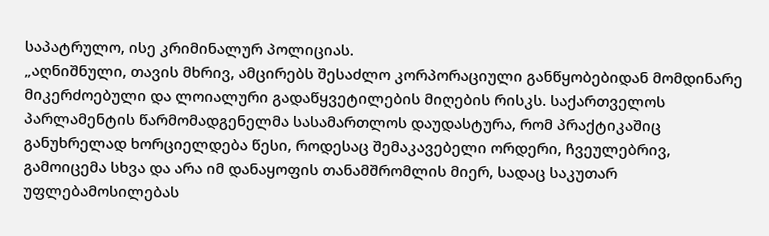საპატრულო, ისე კრიმინალურ პოლიციას.
„აღნიშნული, თავის მხრივ, ამცირებს შესაძლო კორპორაციული განწყობებიდან მომდინარე მიკერძოებული და ლოიალური გადაწყვეტილების მიღების რისკს. საქართველოს პარლამენტის წარმომადგენელმა სასამართლოს დაუდასტურა, რომ პრაქტიკაშიც განუხრელად ხორციელდება წესი, როდესაც შემაკავებელი ორდერი, ჩვეულებრივ, გამოიცემა სხვა და არა იმ დანაყოფის თანამშრომლის მიერ, სადაც საკუთარ უფლებამოსილებას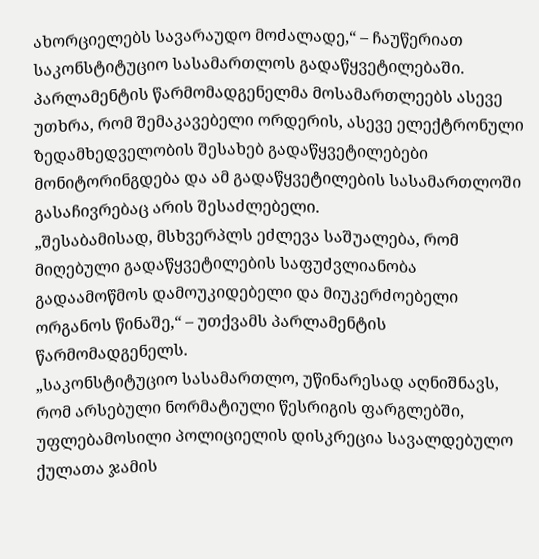ახორციელებს სავარაუდო მოძალადე,“ – ჩაუწერიათ საკონსტიტუციო სასამართლოს გადაწყვეტილებაში.
პარლამენტის წარმომადგენელმა მოსამართლეებს ასევე უთხრა, რომ შემაკავებელი ორდერის, ასევე ელექტრონული ზედამხედველობის შესახებ გადაწყვეტილებები მონიტორინგდება და ამ გადაწყვეტილების სასამართლოში გასაჩივრებაც არის შესაძლებელი.
„შესაბამისად, მსხვერპლს ეძლევა საშუალება, რომ მიღებული გადაწყვეტილების საფუძვლიანობა გადაამოწმოს დამოუკიდებელი და მიუკერძოებელი ორგანოს წინაშე,“ – უთქვამს პარლამენტის წარმომადგენელს.
„საკონსტიტუციო სასამართლო, უწინარესად აღნიშნავს, რომ არსებული ნორმატიული წესრიგის ფარგლებში, უფლებამოსილი პოლიციელის დისკრეცია სავალდებულო ქულათა ჯამის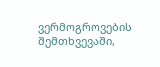ვერმოგროვების შემთხვევაში,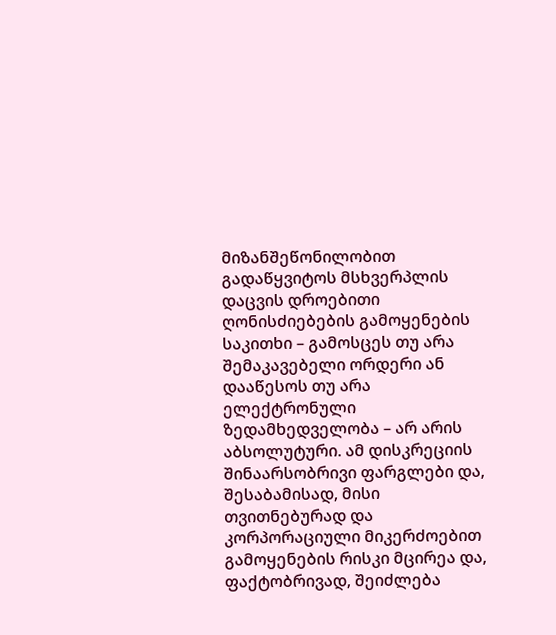მიზანშეწონილობით გადაწყვიტოს მსხვერპლის დაცვის დროებითი ღონისძიებების გამოყენების საკითხი – გამოსცეს თუ არა შემაკავებელი ორდერი ან დააწესოს თუ არა ელექტრონული ზედამხედველობა – არ არის აბსოლუტური. ამ დისკრეციის შინაარსობრივი ფარგლები და, შესაბამისად, მისი თვითნებურად და კორპორაციული მიკერძოებით გამოყენების რისკი მცირეა და, ფაქტობრივად, შეიძლება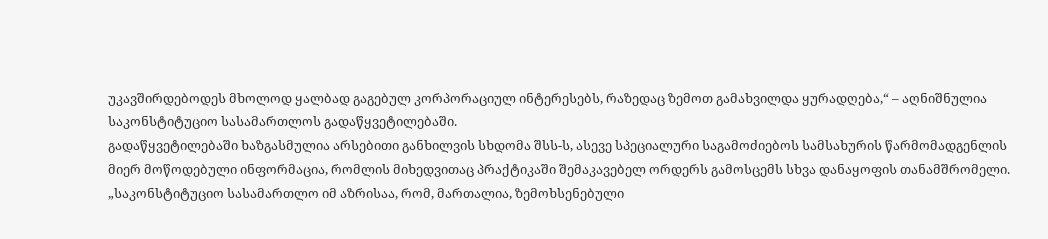უკავშირდებოდეს მხოლოდ ყალბად გაგებულ კორპორაციულ ინტერესებს, რაზედაც ზემოთ გამახვილდა ყურადღება,“ – აღნიშნულია საკონსტიტუციო სასამართლოს გადაწყვეტილებაში.
გადაწყვეტილებაში ხაზგასმულია არსებითი განხილვის სხდომა შსს-ს, ასევე სპეციალური საგამოძიებოს სამსახურის წარმომადგენლის მიერ მოწოდებული ინფორმაცია, რომლის მიხედვითაც პრაქტიკაში შემაკავებელ ორდერს გამოსცემს სხვა დანაყოფის თანამშრომელი.
„საკონსტიტუციო სასამართლო იმ აზრისაა, რომ, მართალია, ზემოხსენებული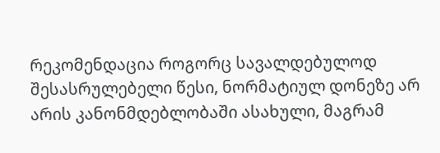რეკომენდაცია როგორც სავალდებულოდ შესასრულებელი წესი, ნორმატიულ დონეზე არ არის კანონმდებლობაში ასახული, მაგრამ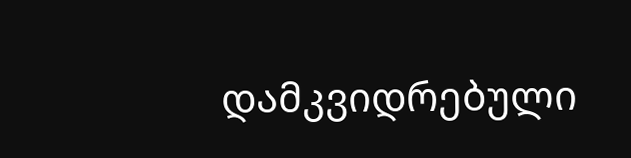დამკვიდრებული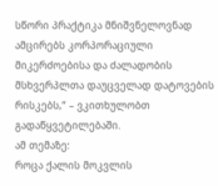სწორი პრაქტიკა მნიშვნელოვნად ამცირებს კორპორაციული მიკერძოებისა და ძალადობის მსხვერპლთა დაუცველად დატოვების რისკებს,“ – ვკითხულობთ გადაწყვეტილებაში.
ამ თემაზე:
როცა ქალის მოკვლის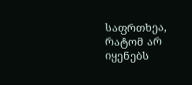საფრთხეა, რატომ არ იყენებს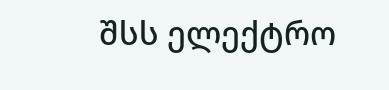შსს ელექტრო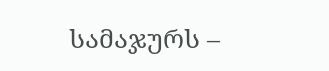სამაჯურს –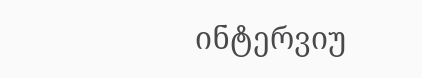ინტერვიუ